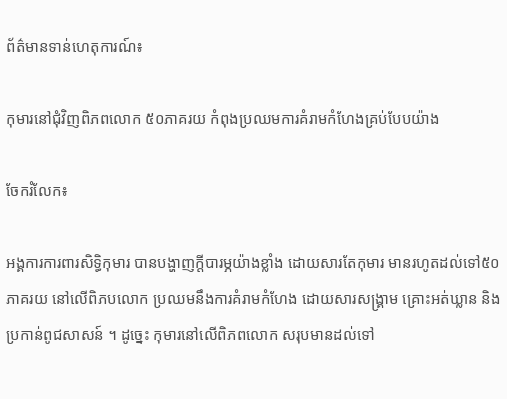ព័ត៌មានទាន់ហេតុការណ៍៖

កុមារនៅជុំវិញពិភពលោក ៥០ភាគរយ កំពុងប្រឈមការគំរាមកំហែងគ្រប់បែបយ៉ាង

ចែករំលែក៖

អង្គការការពារសិទ្ធិកុមារ បានបង្ហាញក្តីបារម្ភយ៉ាងខ្លាំង ដោយសារតែកុមារ មានរហូតដល់ទៅ៥០ភាគរយ នៅលើពិភបលោក ប្រឈមនឹងការគំរាមកំហែង ដោយសារសង្គ្រាម គ្រោះអត់ឃ្លាន និង ប្រកាន់ពូជសាសន៍ ។ ដូច្នេះ កុមារនៅលើពិភពលោក សរុបមានដល់ទៅ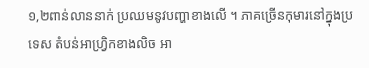១,២ពាន់លាននាក់ ប្រឈមនូវបញ្ហាខាងលើ ។ ភាគច្រើនកុមារនៅក្នុងប្រទេស តំបន់អាហ្វ្រិកខាងលិច អា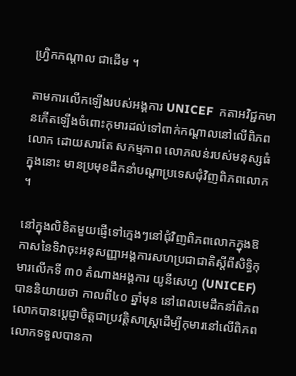ហ្វ្រិកកណ្តាល ជាដើម ។

តាមការលើកឡើងរបស់អង្គការ UNICEF  កតាអវិជ្ជកមានកើតឡើងចំពោះកុមារដល់ទៅពាក់កណ្តាលនៅលើពិភពលោក ដោយសារតែ សកម្មភាព លោភលន់របស់មនុស្សធំ ក្នុងនោះ មានប្រមុខដឹកនាំបណ្តាប្រទេសជុំវិញពិភពលោក ។

នៅក្នុងលិខិតមួយផ្ញើទៅក្មេងៗនៅជុំវិញពិភពលោកក្នុងឱកាសនៃទិវាចុះអនុសញ្ញាអង្គការសហប្រជាជាតិស្តីពីសិទ្ធិកុមារលើកទី ៣០ តំណាងអង្គការ យូនីសេហ្វ (UNICEF)បាននិយាយថា កាលពី៤០ ឆ្នាំមុន នៅពេលមេដឹកនាំពិភពលោកបានប្តេជ្ញាចិត្តជាប្រវត្តិសាស្ត្រដើម្បីកុមារនៅលើពិភពលោកទទួលបានកា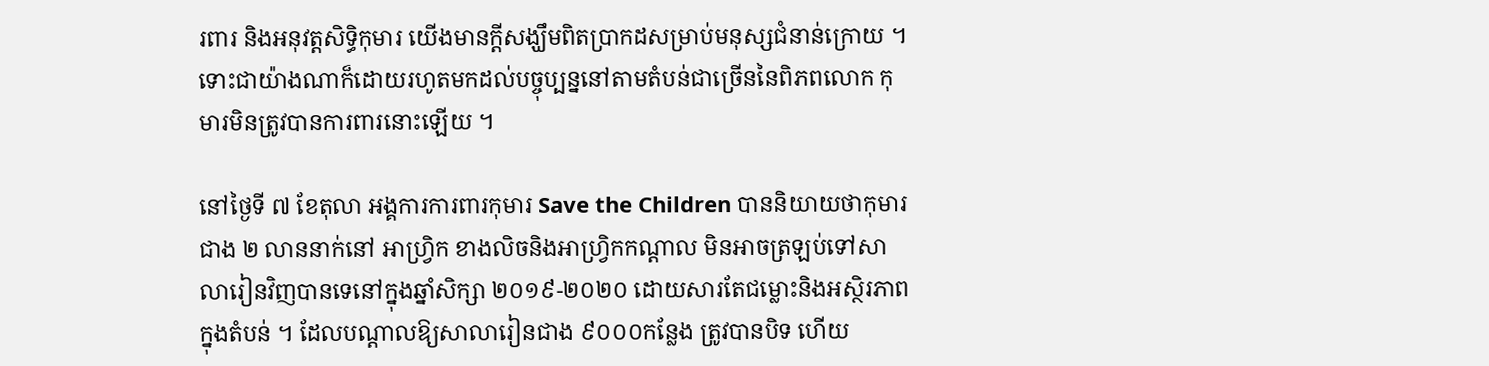រពារ និងអនុវត្តសិទ្ធិកុមារ យើងមានក្តីសង្ឃឹមពិតប្រាកដសម្រាប់មនុស្សជំនាន់ក្រោយ ។ ទោះជាយ៉ាងណាក៏ដោយរហូតមកដល់បច្ចុប្បន្ននៅតាមតំបន់ជាច្រើននៃពិភពលោក កុមារមិនត្រូវបានការពារនោះឡើយ ។

នៅថ្ងៃទី ៧ ខែតុលា អង្គការការពារកុមារ Save the Children បាននិយាយថាកុមារជាង ២ លាននាក់នៅ អាហ្វ្រិក ខាងលិចនិងអាហ្វ្រិកកណ្តាល មិនអាចត្រឡប់ទៅសាលារៀនវិញបានទេនៅក្នុងឆ្នាំសិក្សា ២០១៩-២០២០ ដោយសារតែជម្លោះនិងអស្ថិរភាពក្នុងតំបន់ ។ ដែលបណ្តាលឱ្យសាលារៀនជាង ៩០០០កន្លែង ត្រូវបានបិទ ហើយ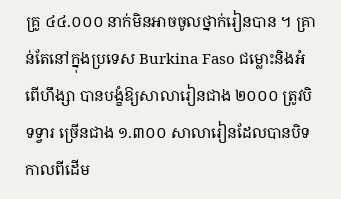គ្រូ ៤៤.០០០ នាក់មិនអាចចូលថ្នាក់រៀនបាន ។ គ្រាន់តែនៅក្នុងប្រទេស Burkina Faso ជម្លោះនិងអំពើហឹង្សា បានបង្ខំឱ្យសាលារៀនជាង ២០០០ ត្រូវបិទទ្វារ ច្រើនជាង ១.៣០០ សាលារៀនដែលបានបិទកាលពីដើម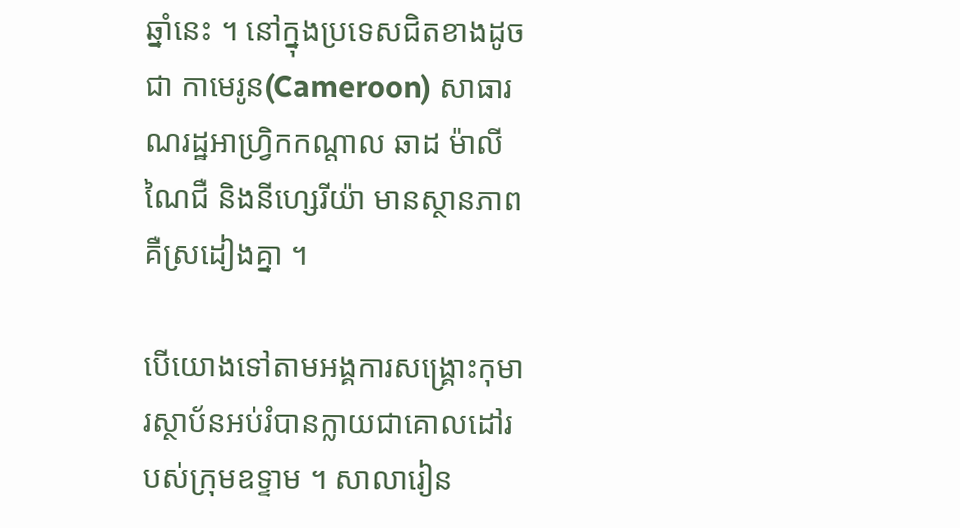ឆ្នាំនេះ ។ នៅក្នុងប្រទេសជិតខាងដូចជា កាមេរូន(Cameroon) សាធារណរដ្ឋអាហ្វ្រិកកណ្តាល ឆាដ ម៉ាលី ណៃជឺ និងនីហ្សេរីយ៉ា មានស្ថានភាពគឺស្រដៀងគ្នា ។

បើយោងទៅតាមអង្គការសង្រ្គោះកុមារស្ថាប័នអប់រំបានក្លាយជាគោលដៅរបស់ក្រុមឧទ្ទាម ។ សាលារៀន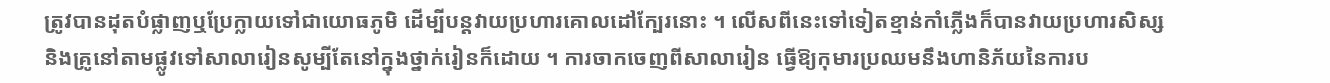ត្រូវបានដុតបំផ្លាញឬប្រែក្លាយទៅជាយោធភូមិ ដើម្បីបន្តវាយប្រហារគោលដៅក្បែរនោះ ។ លើសពីនេះទៅទៀតខ្មាន់កាំភ្លើងក៏បានវាយប្រហារសិស្សនិងគ្រូនៅតាមផ្លូវទៅសាលារៀនសូម្បីតែនៅក្នុងថ្នាក់រៀនក៏ដោយ ។ ការចាកចេញពីសាលារៀន ធ្វើឱ្យកុមារប្រឈមនឹងហានិភ័យនៃការប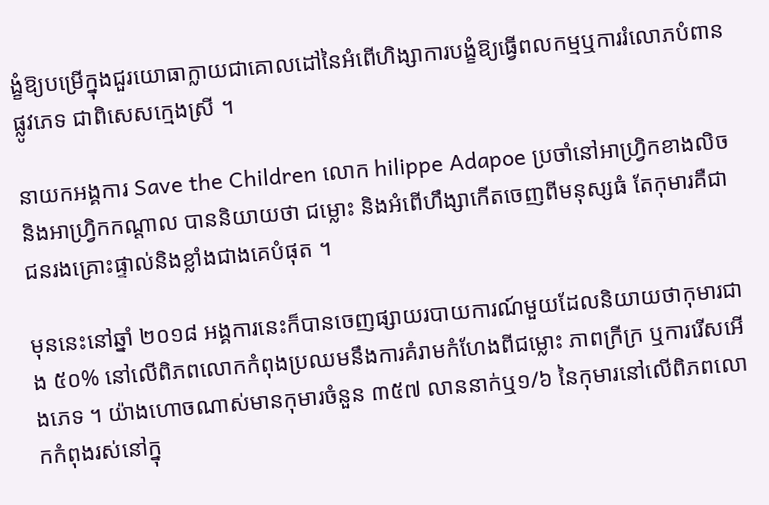ង្ខំឱ្យបម្រើក្នុងជួរយោធាក្លាយជាគោលដៅនៃអំពើហិង្សាការបង្ខំឱ្យធ្វើពលកម្មឬការរំលោភបំពានផ្លូវភេទ ជាពិសេសក្មេងស្រី ។

នាយកអង្គការ Save the Children លោក hilippe Adapoe ប្រចាំនៅអាហ្វ្រិកខាងលិចនិងអាហ្វ្រិកកណ្តាល បាននិយាយថា ជម្លោះ និងអំពើហឹង្សាកើតចេញពីមនុស្សធំ តែកុមារគឺជាជនរងគ្រោះផ្ទាល់និងខ្លាំងជាងគេបំផុត ។

មុននេះនៅឆ្នាំ ២០១៨ អង្គការនេះក៏បានចេញផ្សាយរបាយការណ៍មួយដែលនិយាយថាកុមារជាង ៥០% នៅលើពិភពលោកកំពុងប្រឈមនឹងការគំរាមកំហែងពីជម្លោះ ភាពក្រីក្រ ឬការរើសអើងភេទ ។ យ៉ាងហោចណាស់មានកុមារចំនួន ៣៥៧ លាននាក់ឬ១/៦ នៃកុមារនៅលើពិភពលោកកំពុងរស់នៅក្នុ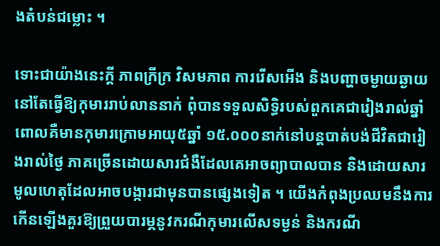ងតំបន់ជម្លោះ ។

ទោះជាយ៉ាងនេះក្តី ភាពក្រីក្រ វិសមភាព ការរើសអើង និងបញ្ហាចម្ងាយឆ្ងាយ នៅតែធ្វើឱ្យកុមាររាប់លាននាក់ ពុំបានទទួលសិទ្ធិរបស់ពួកគេជារៀងរាល់ឆ្នាំ ពោលគឺមានកុមារក្រោមអាយុ៥ឆ្នាំ ១៥.០០០នាក់នៅបន្តបាត់បង់ជីវិតជារៀងរាល់ថ្ងៃ ភាគច្រើនដោយសារជំងឺដែលគេអាចព្យាបាលបាន និងដោយសារមូលហេតុដែលអាចបង្ការជាមុនបានផ្សេងទៀត ។ យើងកំពុងប្រឈមនឹងការកើនឡើងគួរឱ្យព្រួយបារម្ភនូវករណីកុមារលើសទម្ងន់ និងករណី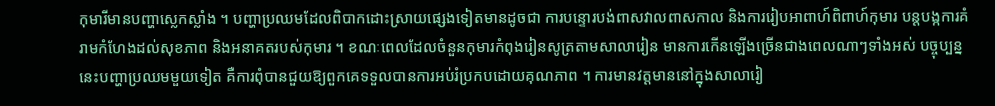កុមារីមានបញ្ហាស្លេកស្លាំង ។ បញ្ហាប្រឈមដែលពិបាកដោះស្រាយផ្សេងទៀតមានដូចជា ការបន្ទោរបង់ពាសវាលពាសកាល និងការរៀបអាពាហ៍ពិពាហ៍កុមារ បន្តបង្កការគំរាមកំហែងដល់សុខភាព និងអនាគតរបស់កុមារ ។ ខណៈពេលដែលចំនួនកុមារកំពុងរៀនសូត្រតាមសាលារៀន មានការកើនឡើងច្រើនជាងពេលណាៗទាំងអស់ បច្ចុប្បន្ននេះបញ្ហាប្រឈមមួយទៀត គឺការពុំបានជួយឱ្យពួកគេទទួលបានការអប់រំប្រកបដោយគុណភាព ។ ការមានវត្តមាននៅក្នុងសាលារៀ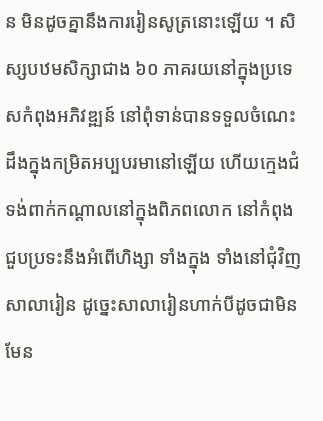ន មិនដូចគ្នានឹងការរៀនសូត្រនោះឡើយ ។ សិស្សបឋមសិក្សាជាង ៦០ ភាគរយនៅក្នុងប្រទេសកំពុងអភិវឌ្ឍន៍ នៅពុំទាន់បានទទួលចំណេះដឹងក្នុងកម្រិតអប្បបរមានៅឡើយ ហើយក្មេងជំទង់ពាក់កណ្ដាលនៅក្នុងពិភពលោក នៅកំពុងជួបប្រទះនឹងអំពើហិង្សា ទាំងក្នុង ទាំងនៅជុំវិញសាលារៀន ដូច្នេះសាលារៀនហាក់បីដូចជាមិនមែន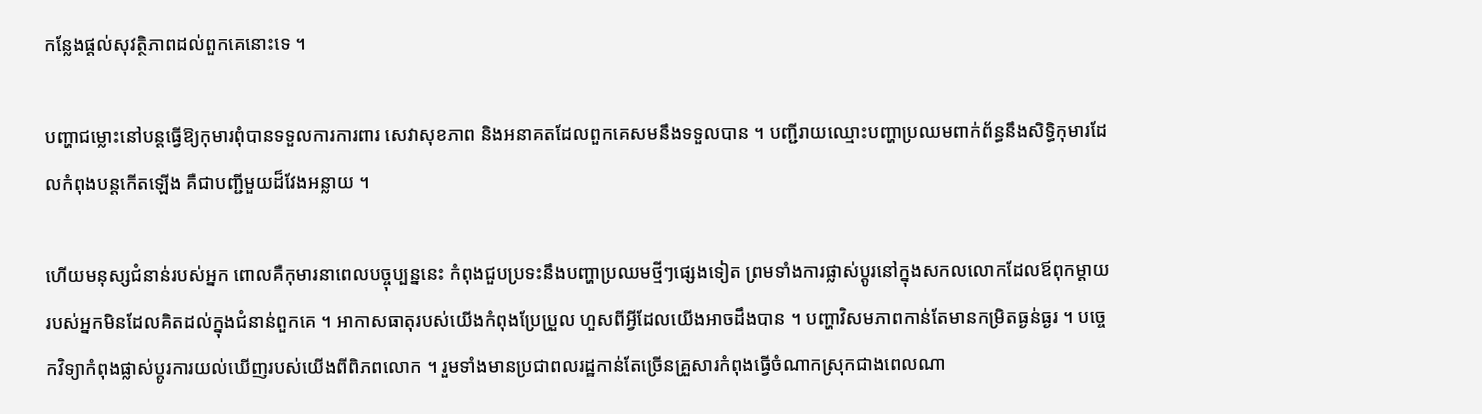កន្លែងផ្ដល់សុវត្ថិភាពដល់ពួកគេនោះទេ ។

បញ្ហាជម្លោះនៅបន្តធ្វើឱ្យកុមារពុំបានទទួលការការពារ សេវាសុខភាព និងអនាគតដែលពួកគេសមនឹងទទួលបាន ។ បញ្ជីរាយឈ្មោះបញ្ហាប្រឈមពាក់ព័ន្ធនឹងសិទ្ធិកុមារដែលកំពុងបន្តកើតឡើង គឺជាបញ្ជីមួយដ៏វែងអន្លាយ ។

ហើយមនុស្សជំនាន់របស់អ្នក ពោលគឺកុមារនាពេលបច្ចុប្បន្ននេះ កំពុងជួបប្រទះនឹងបញ្ហាប្រឈមថ្មីៗផ្សេងទៀត ព្រមទាំងការផ្លាស់ប្តូរនៅក្នុងសកលលោកដែលឪពុកម្ដាយរបស់អ្នកមិនដែលគិតដល់ក្នុងជំនាន់ពួកគេ ។ អាកាសធាតុរបស់យើងកំពុងប្រែប្រួល ហួសពីអ្វីដែលយើងអាចដឹងបាន ។ បញ្ហាវិសមភាពកាន់តែមានកម្រិតធ្ងន់ធ្ងរ ។ បច្ចេកវិទ្យាកំពុងផ្លាស់ប្តូរការយល់ឃើញរបស់យើងពីពិភពលោក ។ រួមទាំងមានប្រជាពលរដ្ឋកាន់តែច្រើនគ្រួសារកំពុងធ្វើចំណាកស្រុកជាងពេលណា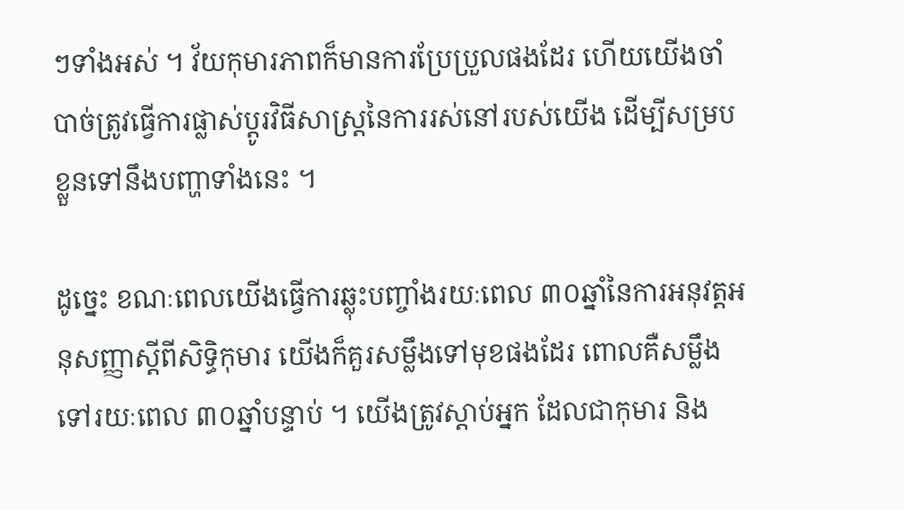ៗទាំងអស់ ។ វ័យកុមារភាពក៏មានការប្រែប្រួលផងដែរ ហើយយើងចាំបាច់ត្រូវធ្វើការផ្លាស់ប្តូរវិធីសាស្រ្តនៃការរស់នៅរបស់យើង ដើម្បីសម្របខ្លួនទៅនឹងបញ្ហាទាំងនេះ ។

ដូច្នេះ ខណៈពេលយើងធ្វើការឆ្លុះបញ្ចាំងរយៈពេល ៣០ឆ្នាំនៃការអនុវត្តអនុសញ្ញាស្ដីពីសិទ្ធិកុមារ យើងក៏គួរសម្លឹងទៅមុខផងដែរ ពោលគឺសម្លឹងទៅរយៈពេល ៣០ឆ្នាំបន្ទាប់ ។ យើងត្រូវស្ដាប់អ្នក ដែលជាកុមារ និង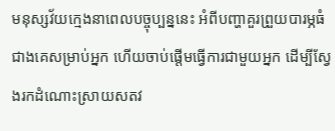មនុស្សវ័យក្មេងនាពេលបច្ចុប្បន្ននេះ អំពីបញ្ហាគួរព្រួយបារម្ភធំជាងគេសម្រាប់អ្នក ហើយចាប់ផ្ដើមធ្វើការជាមួយអ្នក ដើម្បីស្វែងរកដំណោះស្រាយសតវ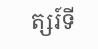ត្សរ៍ទី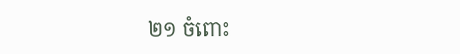២១ ចំពោះ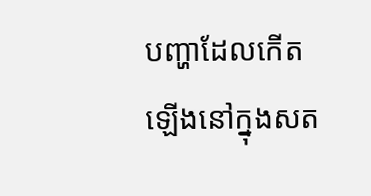បញ្ហាដែលកើតឡើងនៅក្នុងសត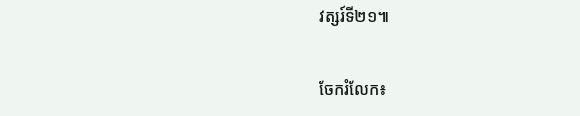វត្សរ៍ទី២១៕


ចែករំលែក៖